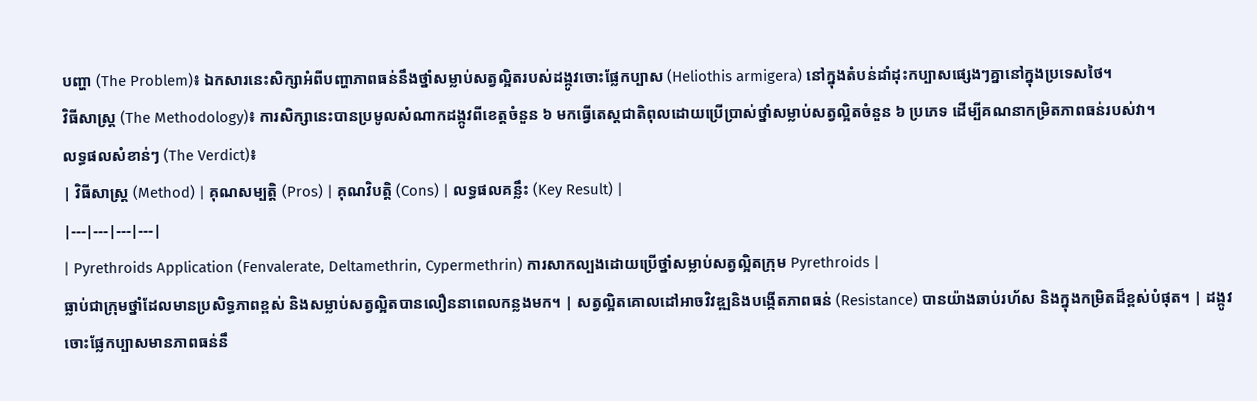បញ្ហា (The Problem)៖ ឯកសារនេះសិក្សាអំពីបញ្ហាភាពធន់នឹងថ្នាំសម្លាប់សត្វល្អិតរបស់ដង្កូវចោះផ្លែកប្បាស (Heliothis armigera) នៅក្នុងតំបន់ដាំដុះកប្បាសផ្សេងៗគ្នានៅក្នុងប្រទេសថៃ។
វិធីសាស្ត្រ (The Methodology)៖ ការសិក្សានេះបានប្រមូលសំណាកដង្កូវពីខេត្តចំនួន ៦ មកធ្វើតេស្តជាតិពុលដោយប្រើប្រាស់ថ្នាំសម្លាប់សត្វល្អិតចំនួន ៦ ប្រភេទ ដើម្បីគណនាកម្រិតភាពធន់របស់វា។
លទ្ធផលសំខាន់ៗ (The Verdict)៖
| វិធីសាស្ត្រ (Method) | គុណសម្បត្តិ (Pros) | គុណវិបត្តិ (Cons) | លទ្ធផលគន្លឹះ (Key Result) |
|---|---|---|---|
| Pyrethroids Application (Fenvalerate, Deltamethrin, Cypermethrin) ការសាកល្បងដោយប្រើថ្នាំសម្លាប់សត្វល្អិតក្រុម Pyrethroids |
ធ្លាប់ជាក្រុមថ្នាំដែលមានប្រសិទ្ធភាពខ្ពស់ និងសម្លាប់សត្វល្អិតបានលឿននាពេលកន្លងមក។ | សត្វល្អិតគោលដៅអាចវិវឌ្ឍនិងបង្កើតភាពធន់ (Resistance) បានយ៉ាងឆាប់រហ័ស និងក្នុងកម្រិតដ៏ខ្ពស់បំផុត។ | ដង្កូវចោះផ្លែកប្បាសមានភាពធន់នឹ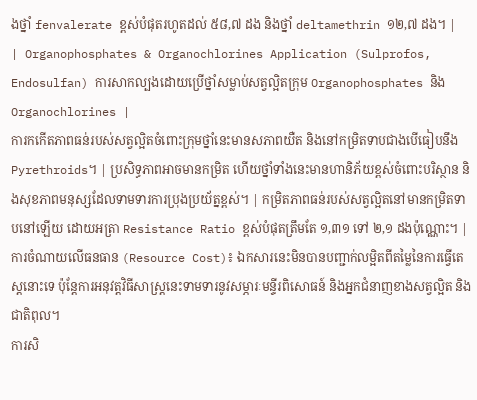ងថ្នាំ fenvalerate ខ្ពស់បំផុតរហូតដល់ ៥៨,៧ ដង និងថ្នាំ deltamethrin ១២,៧ ដង។ |
| Organophosphates & Organochlorines Application (Sulprofos, Endosulfan) ការសាកល្បងដោយប្រើថ្នាំសម្លាប់សត្វល្អិតក្រុម Organophosphates និង Organochlorines |
ការកកើតភាពធន់របស់សត្វល្អិតចំពោះក្រុមថ្នាំនេះមានសភាពយឺត និងនៅកម្រិតទាបជាងបើធៀបនឹង Pyrethroids។ | ប្រសិទ្ធភាពអាចមានកម្រិត ហើយថ្នាំទាំងនេះមានហានិភ័យខ្ពស់ចំពោះបរិស្ថាន និងសុខភាពមនុស្សដែលទាមទារការប្រុងប្រយ័ត្នខ្ពស់។ | កម្រិតភាពធន់របស់សត្វល្អិតនៅមានកម្រិតទាបនៅឡើយ ដោយអត្រា Resistance Ratio ខ្ពស់បំផុតត្រឹមតែ ១,៣១ ទៅ ២,១ ដងប៉ុណ្ណោះ។ |
ការចំណាយលើធនធាន (Resource Cost)៖ ឯកសារនេះមិនបានបញ្ជាក់លម្អិតពីតម្លៃនៃការធ្វើតេស្តនោះទេ ប៉ុន្តែការអនុវត្តវិធីសាស្ត្រនេះទាមទារនូវសម្ភារៈមន្ទីរពិសោធន៍ និងអ្នកជំនាញខាងសត្វល្អិត និងជាតិពុល។
ការសិ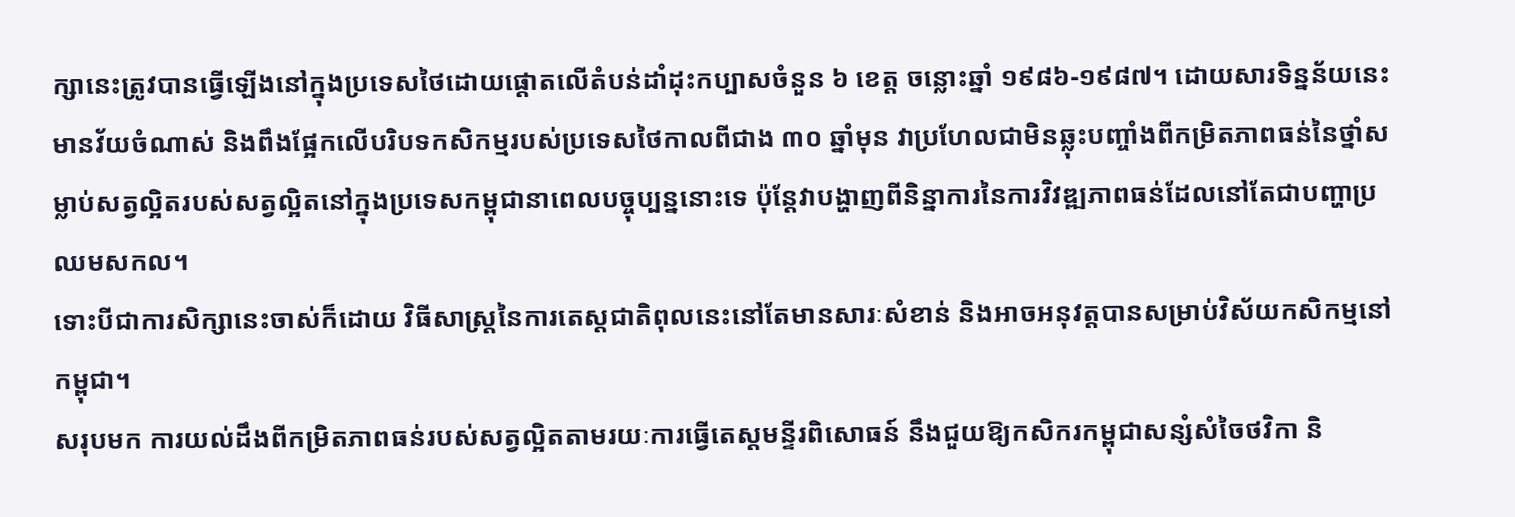ក្សានេះត្រូវបានធ្វើឡើងនៅក្នុងប្រទេសថៃដោយផ្តោតលើតំបន់ដាំដុះកប្បាសចំនួន ៦ ខេត្ត ចន្លោះឆ្នាំ ១៩៨៦-១៩៨៧។ ដោយសារទិន្នន័យនេះមានវ័យចំណាស់ និងពឹងផ្អែកលើបរិបទកសិកម្មរបស់ប្រទេសថៃកាលពីជាង ៣០ ឆ្នាំមុន វាប្រហែលជាមិនឆ្លុះបញ្ចាំងពីកម្រិតភាពធន់នៃថ្នាំសម្លាប់សត្វល្អិតរបស់សត្វល្អិតនៅក្នុងប្រទេសកម្ពុជានាពេលបច្ចុប្បន្ននោះទេ ប៉ុន្តែវាបង្ហាញពីនិន្នាការនៃការវិវឌ្ឍភាពធន់ដែលនៅតែជាបញ្ហាប្រឈមសកល។
ទោះបីជាការសិក្សានេះចាស់ក៏ដោយ វិធីសាស្ត្រនៃការតេស្តជាតិពុលនេះនៅតែមានសារៈសំខាន់ និងអាចអនុវត្តបានសម្រាប់វិស័យកសិកម្មនៅកម្ពុជា។
សរុបមក ការយល់ដឹងពីកម្រិតភាពធន់របស់សត្វល្អិតតាមរយៈការធ្វើតេស្តមន្ទីរពិសោធន៍ នឹងជួយឱ្យកសិករកម្ពុជាសន្សំសំចៃថវិកា និ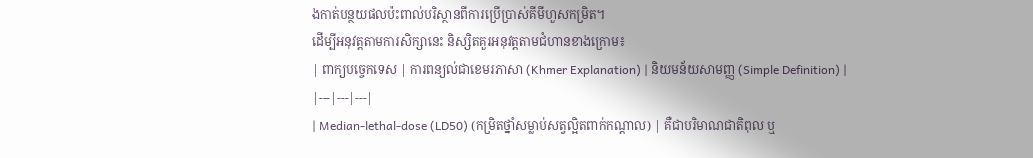ងកាត់បន្ថយផលប៉ះពាល់បរិស្ថានពីការប្រើប្រាស់គីមីហួសកម្រិត។
ដើម្បីអនុវត្តតាមការសិក្សានេះ និស្សិតគួរអនុវត្តតាមជំហានខាងក្រោម៖
| ពាក្យបច្ចេកទេស | ការពន្យល់ជាខេមរភាសា (Khmer Explanation) | និយមន័យសាមញ្ញ (Simple Definition) |
|---|---|---|
| Median-lethal-dose (LD50) (កម្រិតថ្នាំសម្លាប់សត្វល្អិតពាក់កណ្តាល) | គឺជាបរិមាណជាតិពុល ឬ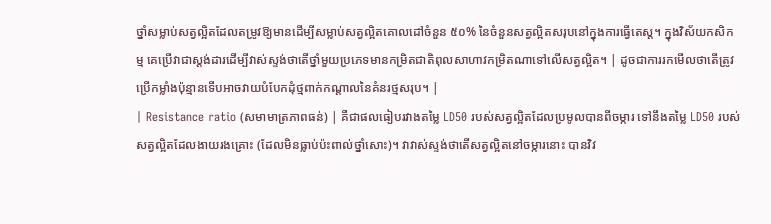ថ្នាំសម្លាប់សត្វល្អិតដែលតម្រូវឱ្យមានដើម្បីសម្លាប់សត្វល្អិតគោលដៅចំនួន ៥០% នៃចំនួនសត្វល្អិតសរុបនៅក្នុងការធ្វើតេស្ត។ ក្នុងវិស័យកសិកម្ម គេប្រើវាជាស្តង់ដារដើម្បីវាស់ស្ទង់ថាតើថ្នាំមួយប្រភេទមានកម្រិតជាតិពុលសាហាវកម្រិតណាទៅលើសត្វល្អិត។ | ដូចជាការរកមើលថាតើត្រូវប្រើកម្លាំងប៉ុន្មានទើបអាចវាយបំបែកដុំថ្មពាក់កណ្តាលនៃគំនរថ្មសរុប។ |
| Resistance ratio (សមាមាត្រភាពធន់) | គឺជាផលធៀបរវាងតម្លៃ LD50 របស់សត្វល្អិតដែលប្រមូលបានពីចម្ការ ទៅនឹងតម្លៃ LD50 របស់សត្វល្អិតដែលងាយរងគ្រោះ (ដែលមិនធ្លាប់ប៉ះពាល់ថ្នាំសោះ)។ វាវាស់ស្ទង់ថាតើសត្វល្អិតនៅចម្ការនោះ បានវិវ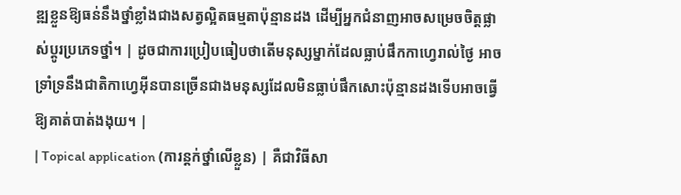ឌ្ឍខ្លួនឱ្យធន់នឹងថ្នាំខ្លាំងជាងសត្វល្អិតធម្មតាប៉ុន្មានដង ដើម្បីអ្នកជំនាញអាចសម្រេចចិត្តផ្លាស់ប្តូរប្រភេទថ្នាំ។ | ដូចជាការប្រៀបធៀបថាតើមនុស្សម្នាក់ដែលធ្លាប់ផឹកកាហ្វេរាល់ថ្ងៃ អាចទ្រាំទ្រនឹងជាតិកាហ្វេអ៊ីនបានច្រើនជាងមនុស្សដែលមិនធ្លាប់ផឹកសោះប៉ុន្មានដងទើបអាចធ្វើឱ្យគាត់បាត់ងងុយ។ |
| Topical application (ការន្តក់ថ្នាំលើខ្លួន) | គឺជាវិធីសា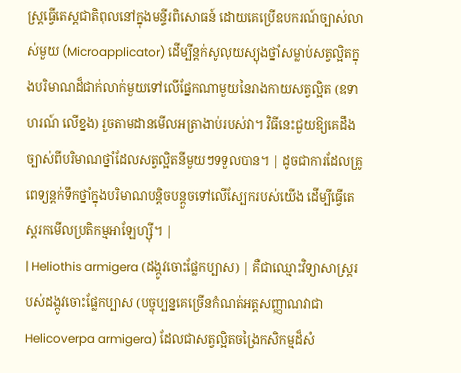ស្ត្រធ្វើតេស្តជាតិពុលនៅក្នុងមន្ទីរពិសោធន៍ ដោយគេប្រើឧបករណ៍ច្បាស់លាស់មួយ (Microapplicator) ដើម្បីន្តក់សូលុយស្យុងថ្នាំសម្លាប់សត្វល្អិតក្នុងបរិមាណដ៏ជាក់លាក់មួយទៅលើផ្នែកណាមួយនៃរាងកាយសត្វល្អិត (ឧទាហរណ៍ លើខ្នង) រួចតាមដានមើលអត្រាងាប់របស់វា។ វិធីនេះជួយឱ្យគេដឹងច្បាស់ពីបរិមាណថ្នាំដែលសត្វល្អិតនីមួយៗទទួលបាន។ | ដូចជាការដែលគ្រូពេទ្យន្តក់ទឹកថ្នាំក្នុងបរិមាណបន្តិចបន្តួចទៅលើស្បែករបស់យើង ដើម្បីធ្វើតេស្តរកមើលប្រតិកម្មអាឡែហ្ស៊ី។ |
| Heliothis armigera (ដង្កូវចោះផ្លែកប្បាស) | គឺជាឈ្មោះវិទ្យាសាស្ត្ររបស់ដង្កូវចោះផ្លែកប្បាស (បច្ចុប្បន្នគេច្រើនកំណត់អត្តសញ្ញាណវាជា Helicoverpa armigera) ដែលជាសត្វល្អិតចង្រៃកសិកម្មដ៏សំ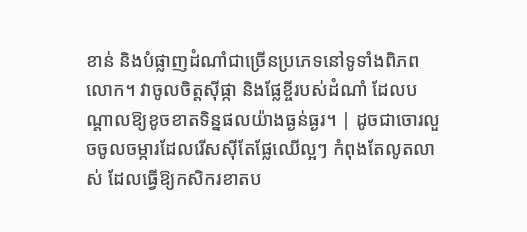ខាន់ និងបំផ្លាញដំណាំជាច្រើនប្រភេទនៅទូទាំងពិភពលោក។ វាចូលចិត្តស៊ីផ្កា និងផ្លែខ្ចីរបស់ដំណាំ ដែលបណ្តាលឱ្យខូចខាតទិន្នផលយ៉ាងធ្ងន់ធ្ងរ។ | ដូចជាចោរលួចចូលចម្ការដែលរើសស៊ីតែផ្លែឈើល្អៗ កំពុងតែលូតលាស់ ដែលធ្វើឱ្យកសិករខាតប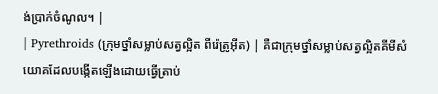ង់ប្រាក់ចំណូល។ |
| Pyrethroids (ក្រុមថ្នាំសម្លាប់សត្វល្អិត ពីរ៉េត្រូអ៊ីត) | គឺជាក្រុមថ្នាំសម្លាប់សត្វល្អិតគីមីសំយោគដែលបង្កើតឡើងដោយធ្វើត្រាប់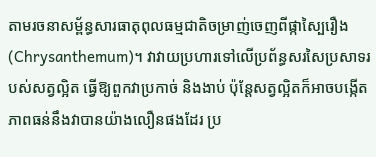តាមរចនាសម្ព័ន្ធសារធាតុពុលធម្មជាតិចម្រាញ់ចេញពីផ្កាស្បៃរឿង (Chrysanthemum)។ វាវាយប្រហារទៅលើប្រព័ន្ធសរសៃប្រសាទរបស់សត្វល្អិត ធ្វើឱ្យពួកវាប្រកាច់ និងងាប់ ប៉ុន្តែសត្វល្អិតក៏អាចបង្កើតភាពធន់នឹងវាបានយ៉ាងលឿនផងដែរ ប្រ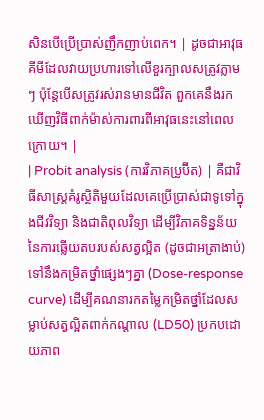សិនបើប្រើប្រាស់ញឹកញាប់ពេក។ | ដូចជាអាវុធគីមីដែលវាយប្រហារទៅលើខួរក្បាលសត្រូវភ្លាមៗ ប៉ុន្តែបើសត្រូវរស់រានមានជីវិត ពួកគេនឹងរកឃើញវិធីពាក់ម៉ាស់ការពារពីអាវុធនេះនៅពេលក្រោយ។ |
| Probit analysis (ការវិភាគប្រូប៊ីត) | គឺជាវិធីសាស្ត្រគំរូស្ថិតិមួយដែលគេប្រើប្រាស់ជាទូទៅក្នុងជីវវិទ្យា និងជាតិពុលវិទ្យា ដើម្បីវិភាគទិន្នន័យនៃការឆ្លើយតបរបស់សត្វល្អិត (ដូចជាអត្រាងាប់) ទៅនឹងកម្រិតថ្នាំផ្សេងៗគ្នា (Dose-response curve) ដើម្បីគណនារកតម្លៃកម្រិតថ្នាំដែលសម្លាប់សត្វល្អិតពាក់កណ្តាល (LD50) ប្រកបដោយភាព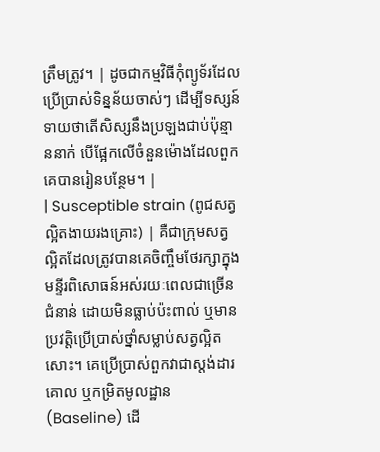ត្រឹមត្រូវ។ | ដូចជាកម្មវិធីកុំព្យូទ័រដែលប្រើប្រាស់ទិន្នន័យចាស់ៗ ដើម្បីទស្សន៍ទាយថាតើសិស្សនឹងប្រឡងជាប់ប៉ុន្មាននាក់ បើផ្អែកលើចំនួនម៉ោងដែលពួកគេបានរៀនបន្ថែម។ |
| Susceptible strain (ពូជសត្វល្អិតងាយរងគ្រោះ) | គឺជាក្រុមសត្វល្អិតដែលត្រូវបានគេចិញ្ចឹមថែរក្សាក្នុងមន្ទីរពិសោធន៍អស់រយៈពេលជាច្រើនជំនាន់ ដោយមិនធ្លាប់ប៉ះពាល់ ឬមានប្រវត្តិប្រើប្រាស់ថ្នាំសម្លាប់សត្វល្អិតសោះ។ គេប្រើប្រាស់ពួកវាជាស្តង់ដារគោល ឬកម្រិតមូលដ្ឋាន (Baseline) ដើ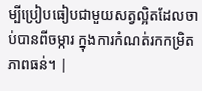ម្បីប្រៀបធៀបជាមួយសត្វល្អិតដែលចាប់បានពីចម្ការ ក្នុងការកំណត់រកកម្រិតភាពធន់។ |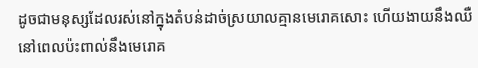ដូចជាមនុស្សដែលរស់នៅក្នុងតំបន់ដាច់ស្រយាលគ្មានមេរោគសោះ ហើយងាយនឹងឈឺនៅពេលប៉ះពាល់នឹងមេរោគ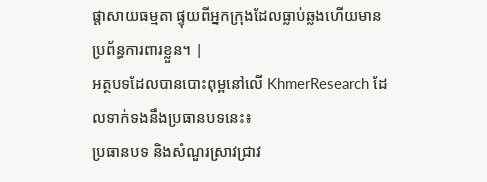ផ្តាសាយធម្មតា ផ្ទុយពីអ្នកក្រុងដែលធ្លាប់ឆ្លងហើយមានប្រព័ន្ធការពារខ្លួន។ |
អត្ថបទដែលបានបោះពុម្ពនៅលើ KhmerResearch ដែលទាក់ទងនឹងប្រធានបទនេះ៖
ប្រធានបទ និងសំណួរស្រាវជ្រាវ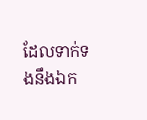ដែលទាក់ទងនឹងឯក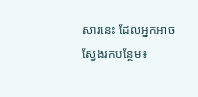សារនេះ ដែលអ្នកអាចស្វែងរកបន្ថែម៖